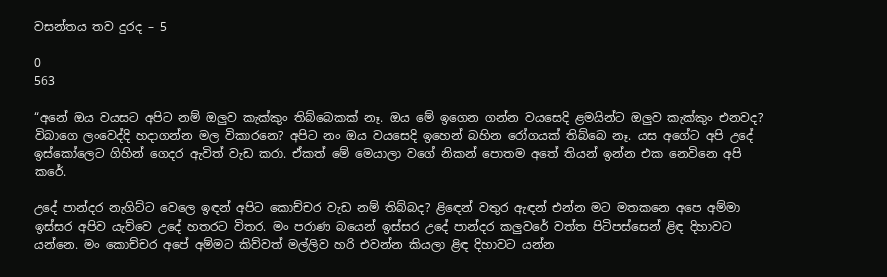වසන්තය තව දුරද – 5

0
563

“අනේ ඔය වයසට අපිට නම් ඔලුව කැක්කුං තිබ්බෙකක් නෑ. ඔය මේ ඉගෙන ගන්න වයසෙදි ළමයින්ට ඔලුව කැක්කුං එනවද? විබාගෙ ලංවෙද්දි හදාගන්න මල විකාරනෙ? අපිට නං ඔය වයසෙදි ඉහෙන් බහින රෝගයක් තිබ්බෙ නෑ. යස අගේට අපි උදේ ඉස්කෝලෙට ගිහින් ගෙදර ඇවිත් වැඩ කරා. ඒකත් මේ මෙයාලා වගේ නිකන් පොතම අතේ තියන් ඉන්න එක නෙවිනෙ අපි කරේ.

උදේ පාන්දර නැගිට්ට වෙලෙ ඉඳන් අපිට කොච්චර වැඩ නම් තිබ්බද? ළිඳෙන් වතුර ඇඳන් එන්න මට මතකනෙ අපෙ අම්මා ඉස්සර අපිව යැව්වෙ උදේ හතරට විතර. මං පරාණ බයෙන් ඉස්සර උදේ පාන්දර කලුවරේ වත්ත පිටිපස්සෙන් ළිඳ දිහාවට යන්නෙ. මං කොච්චර අපේ අම්මට කිව්වත් මල්ලිව හරි එවන්න කියලා ළිඳ දිහාවට යන්න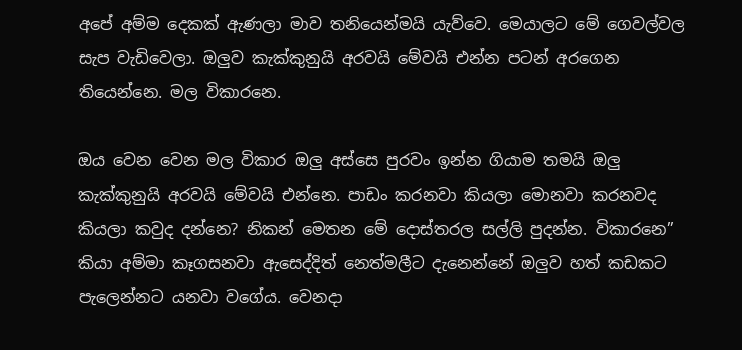අපේ අම්ම දෙකක් ඇණලා මාව තනියෙන්මයි යැව්වෙ. මෙයාලට මේ ගෙවල්වල සැප වැඩිවෙලා. ඔලුව කැක්කුනුයි අරවයි මේවයි එන්න පටන් අරගෙන තියෙන්නෙ. මල විකාරනෙ.

ඔය වෙන වෙන මල විකාර ඔලු අස්සෙ පුරවං ඉන්න ගියාම තමයි ඔලු කැක්කුනුයි අරවයි මේවයි එන්නෙ. පාඩං කරනවා කියලා මොනවා කරනවද කියලා කවුද දන්නෙ? නිකන් මෙතන මේ දොස්තරල සල්ලි පුදන්න. විකාරනෙ” කියා අම්මා කෑගසනවා ඇසෙද්දිත් නෙත්මලීට දැනෙන්නේ ඔලුව හත් කඩකට පැලෙන්නට යනවා වගේය. වෙනදා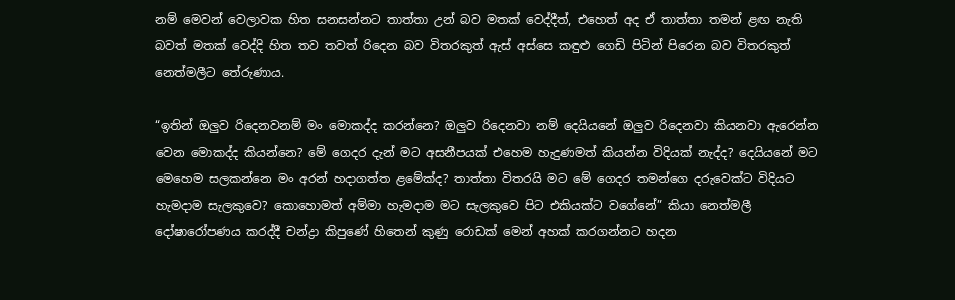නම් මෙවන් වෙලාවක හිත සනසන්නට තාත්තා උන් බව මතක් වෙද්දීත්, එහෙත් අද ඒ තාත්තා තමන් ළඟ නැති බවත් මතක් වෙද්දි හිත තව තවත් රිදෙන බව විතරකුත් ඇස් අස්සෙ කඳුළු ගෙඩි පිටින් පිරෙන බව විතරකුත් නෙත්මලීට තේරුණාය.

“ඉතින් ඔලුව රිදෙනවනම් මං මොකද්ද කරන්නෙ? ඔලුව රිදෙනවා නම් දෙයියනේ ඔලුව රිදෙනවා කියනවා ඇරෙන්න වෙන මොකද්ද කියන්නෙ? මේ ගෙදර දැන් මට අසනීපයක් එහෙම හැදුණමත් කියන්න විදියක් නැද්ද? දෙයියනේ මට මෙහෙම සලකන්නෙ මං අරන් හදාගත්ත ළමේක්ද? තාත්තා විතරයි මට මේ ගෙදර තමන්ගෙ දරුවෙක්ට විදියට හැමදාම සැලකුවෙ? කොහොමත් අම්මා හැමදාම මට සැලකුවෙ පිට එකියක්ට වගේනේ” කියා නෙත්මලී දෝෂාරෝපණය කරද්දී චන්ද්‍රා කිපුණේ හිතෙන් කුණු රොඩක් මෙන් අහක් කරගන්නට හදන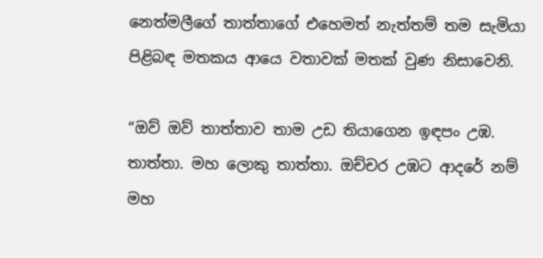නෙත්මලීගේ තාත්තාගේ එහෙමත් නැත්තම් තම සැමියා පිළිබඳ මතකය ආයෙ වතාවක් මතක් වුණ නිසාවෙනි.

“ඔව් ඔව් තාත්තාව තාම උඩ තියාගෙන ඉඳපං උඹ. තාත්තා. මහ ලොකු තාත්තා. ඔච්චර උඹට ආදරේ නම් මහ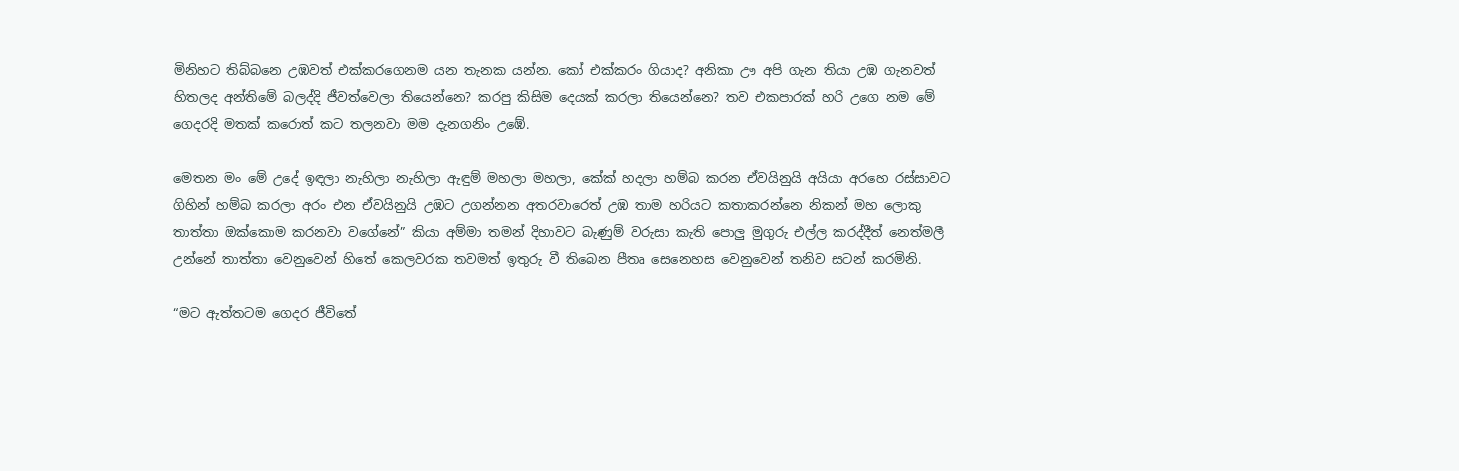මිනිහට තිබ්බනෙ උඹවත් එක්කරගෙනම යන තැනක යන්න. කෝ එක්කරං ගියාද? අනිකා ඌ අපි ගැන තියා උඹ ගැනවත් හිතලද අන්තිමේ බලද්දි ජීවත්වෙලා තියෙන්නෙ? කරපු කිසිම දෙයක් කරලා තියෙන්නෙ? තව එකපාරක් හරි උගෙ නම මේ ගෙදරදි මතක් කරොත් කට තලනවා මම දැනගනිං උඹේ.

මෙතන මං මේ උදේ ඉඳලා නැහිලා නැහිලා ඇඳුම් මහලා මහලා, කේක් හදලා හම්බ කරන ඒවයිනුයි අයියා අරහෙ රස්සාවට ගිහින් හම්බ කරලා අරං එන ඒවයිනුයි උඹට උගන්නන අතරවාරෙත් උඹ තාම හරියට කතාකරන්නෙ නිකන් මහ ලොකු තාත්තා ඔක්කොම කරනවා වගේනේ” කියා අම්මා තමන් දිහාවට බැණුම් වරුසා කැති පොලු මුගුරු එල්ල කරද්දීත් නෙත්මලී උන්නේ තාත්තා වෙනුවෙන් හිතේ කෙලවරක තවමත් ඉතුරු වී තිබෙන පීතෘ සෙනෙහස වෙනුවෙන් තනිව සටන් කරමිනි.

“මට ඇත්තටම ගෙදර ජීවිතේ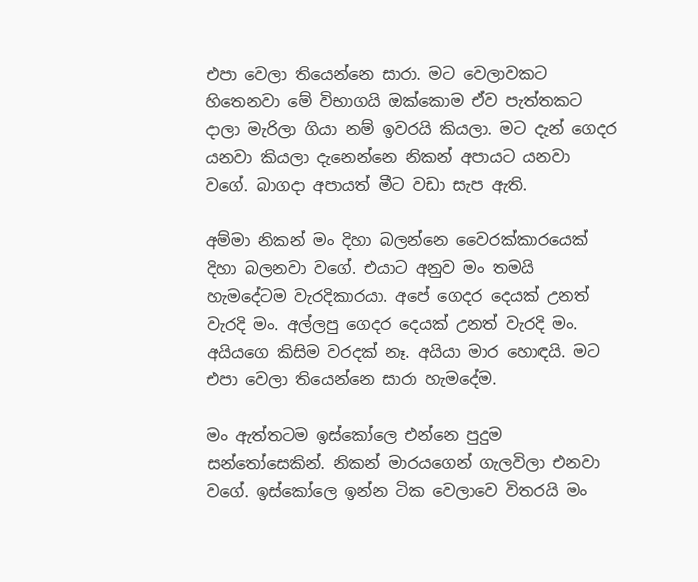එපා වෙලා තියෙන්නෙ සාරා. මට වෙලාවකට හිතෙනවා මේ විභාගයි ඔක්කොම ඒව පැත්තකට දාලා මැරිලා ගියා නම් ඉවරයි කියලා. මට දැන් ගෙදර යනවා කියලා දැනෙන්නෙ නිකන් අපායට යනවා වගේ. බාගදා අපායත් මීට වඩා සැප ඇති.

අම්මා නිකන් මං දිහා බලන්නෙ වෛරක්කාරයෙක් දිහා බලනවා වගේ. එයාට අනුව මං තමයි හැමදේටම වැරදිකාරයා. අපේ ගෙදර දෙයක් උනත් වැරදි මං. අල්ලපු ගෙදර දෙයක් උනත් වැරදි මං. අයියගෙ කිසිම වරදක් නෑ. අයියා මාර හොඳයි. මට එපා වෙලා තියෙන්නෙ සාරා හැමදේම.

මං ඇත්තටම ඉස්කෝලෙ එන්නෙ පුදුම සන්තෝසෙකින්. නිකන් මාරයගෙන් ගැලවිලා එනවා වගේ. ඉස්කෝලෙ ඉන්න ටික වෙලාවෙ විතරයි මං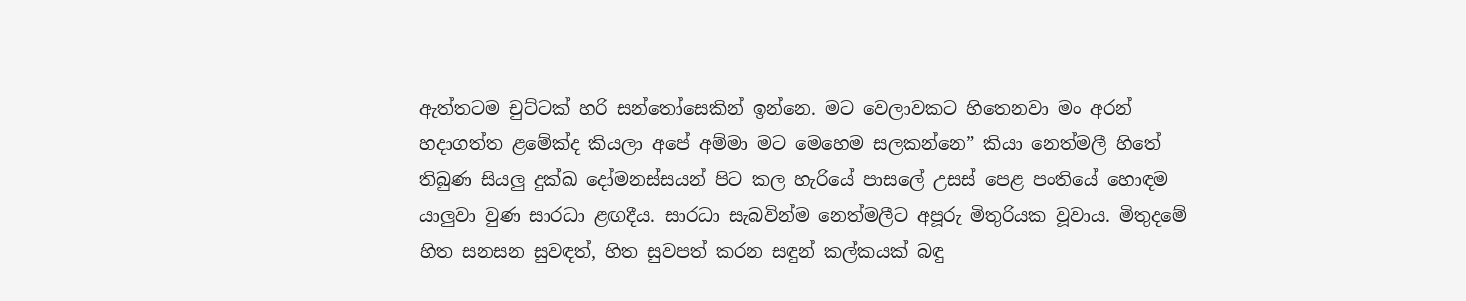ඇත්තටම චුට්ටක් හරි සන්තෝසෙකින් ඉන්නෙ. මට වෙලාවකට හිතෙනවා මං අරන් හදාගත්ත ළමේක්ද කියලා අපේ අම්මා මට මෙහෙම සලකන්නෙ” කියා නෙත්මලී හිතේ තිබුණ සියලු දුක්ඛ දෝමනස්සයන් පිට කල හැරියේ පාසලේ උසස් පෙළ පංතියේ හොඳම යාලුවා වුණ සාරධා ළඟදීය. සාරධා සැබවින්ම නෙත්මලීට අපූරු මිතුරියක වූවාය. මිතුදමේ හිත සනසන සුවඳත්, හිත සුවපත් කරන සඳුන් කල්කයක් බඳු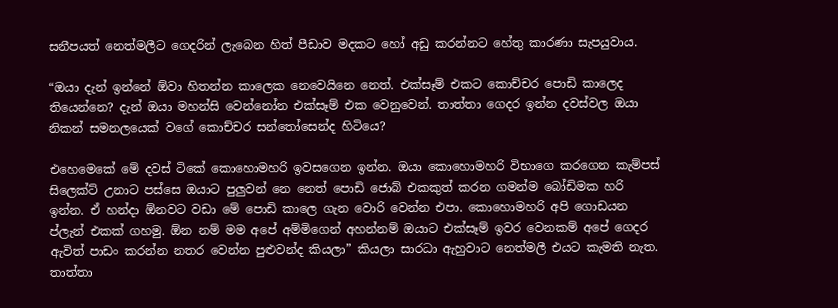සනීපයත් නෙත්මලීට ගෙදරින් ලැබෙන හිත් පීඩාව මදකට හෝ අඩු කරන්නට හේතු කාරණා සැපයුවාය.

“ඔයා දැන් ඉන්නේ ඕවා හිතන්න කාලෙක නෙවෙයිනෙ නෙත්. එක්සෑම් එකට කොච්චර පොඩි කාලෙද තියෙන්නෙ? දැන් ඔයා මහන්සි වෙන්නෝන එක්සෑම් එක වෙනුවෙන්. තාත්තා ගෙදර ඉන්න දවස්වල ඔයා නිකන් සමනලයෙක් වගේ කොච්චර සන්තෝසෙන්ද හිටියෙ?

එහෙමෙකේ මේ දවස් ටිකේ කොහොමහරි ඉවසගෙන ඉන්න. ඔයා කොහොමහරි විභාගෙ කරගෙන කැම්පස් සිලෙක්ට් උනාට පස්සෙ ඔයාට පුලුවන් නෙ නෙත් පොඩි ජොබ් එකකුත් කරන ගමන්ම බෝඩිමක හරි ඉන්න. ඒ හන්දා ඕනවට වඩා මේ පොඩි කාලෙ ගැන වොරි වෙන්න එපා. කොහොමහරි අපි ගොඩයන ප්ලැන් එකක් ගහමු. ඕන නම් මම අපේ අම්මිගෙන් අහන්නම් ඔයාට එක්සෑම් ඉවර වෙනකම් අපේ ගෙදර ඇවිත් පාඩං කරන්න නතර වෙන්න පුළුවන්ද කියලා” කියලා සාරධා ඇහුවාට නෙත්මලී එයට කැමති නැත. තාත්තා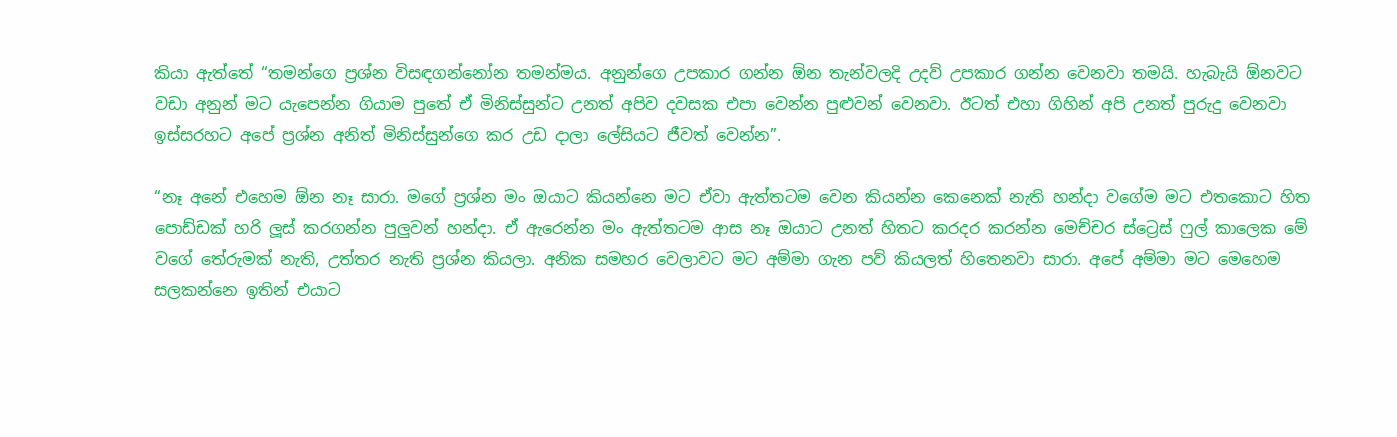කියා ඇත්තේ “තමන්ගෙ ප්‍රශ්න විසඳගන්නෝන තමන්මය. අනුන්ගෙ උපකාර ගන්න ඕන තැන්වලදි උදව් උපකාර ගන්න වෙනවා තමයි. හැබැයි ඕනවට වඩා අනුන් මට යැපෙන්න ගියාම පුතේ ඒ මිනිස්සුන්ට උනත් අපිව දවසක එපා වෙන්න පුළුවන් වෙනවා. ඊටත් එහා ගිහින් අපි උනත් පුරුදු වෙනවා ඉස්සරහට අපේ ප්‍රශ්න අනිත් මිනිස්සුන්ගෙ කර උඩ දාලා ලේසියට ජීවත් වෙන්න”.

“නෑ අනේ එහෙම ඕන නෑ සාරා. මගේ ප්‍රශ්න මං ඔයාට කියන්නෙ මට ඒවා ඇත්තටම වෙන කියන්න කෙනෙක් නැති හන්දා වගේම මට එතකොට හිත පොඩ්ඩක් හරි ලූස් කරගන්න පුලුවන් හන්දා. ඒ ඇරෙන්න මං ඇත්තටම ආස නෑ ඔයාට උනත් හිතට කරදර කරන්න මෙච්චර ස්ට්‍රෙස් ෆුල් කාලෙක මේ වගේ තේරුමක් නැති, උත්තර නැති ප්‍රශ්න කියලා. අනික සමහර වෙලාවට මට අම්මා ගැන පව් කියලත් හිතෙනවා සාරා. අපේ අම්මා මට මෙහෙම සලකන්නෙ ඉතින් එයාට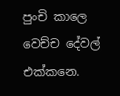පුංචි කාලෙ වෙච්ච දේවල් එක්කනෙ.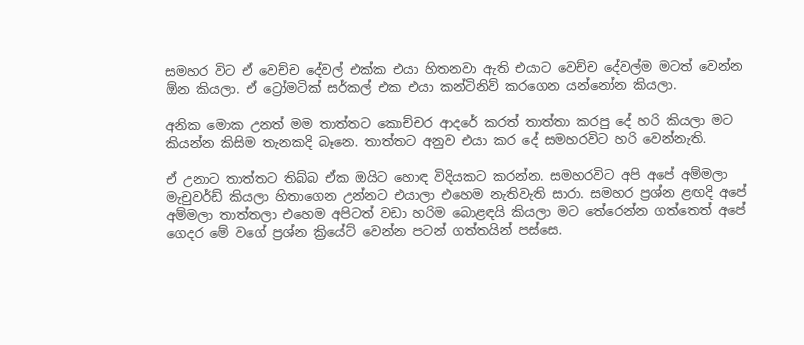සමහර විට ඒ වෙච්ච දේවල් එක්ක එයා හිතනවා ඇති එයාට වෙච්ච දේවල්ම මටත් වෙන්න ඕන කියලා. ඒ ට්‍රෝමටික් සර්කල් එක එයා කන්ටිනිව් කරගෙන යන්නෝන කියලා.

අනික මොක උනත් මම තාත්තට කොච්චර ආදරේ කරත් තාත්තා කරපු දේ හරි කියලා මට කියන්න කිසිම තැනකදි බෑනෙ. තාත්තට අනුව එයා කර දේ සමහරවිට හරි වෙන්නැති.

ඒ උනාට තාත්තට තිබ්බ ඒක ඔයිට හොඳ විදියකට කරන්න. සමහරවිට අපි අපේ අම්මලා මැචුවර්ඩ් කියලා හිතාගෙන උන්නට එයාලා එහෙම නැතිවැති සාරා. සමහර ප්‍රශ්න ළඟදි අපේ අම්මලා තාත්තලා එහෙම අපිටත් වඩා හරිම බොළඳයි කියලා මට තේරෙන්න ගත්තෙත් අපේ ගෙදර මේ වගේ ප්‍රශ්න ක්‍රියේට් වෙන්න පටන් ගත්තයින් පස්සෙ.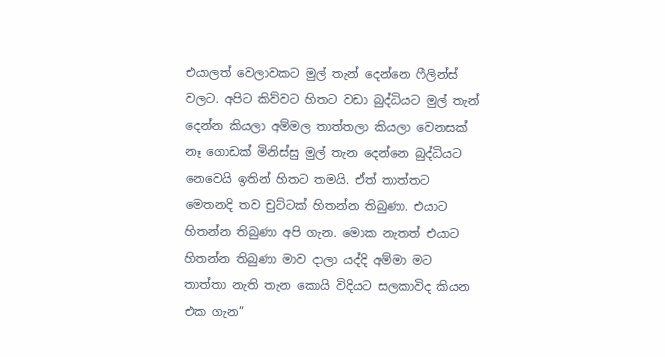එයාලත් වෙලාවකට මුල් තැන් දෙන්නෙ ෆීලින්ස් වලට. අපිට කිව්වට හිතට වඩා බුද්ධියට මුල් තැන් දෙන්න කියලා අම්මල තාත්තලා කියලා වෙනසක් නෑ ගොඩක් මිනිස්සු මුල් තැන දෙන්නෙ බුද්ධියට නෙවෙයි ඉතින් හිතට තමයි. ඒත් තාත්තට මෙතනදි තව චුට්ටක් හිතන්න තිබුණා. එයාට හිතන්න තිබුණා අපි ගැන. මොක නැතත් එයාට හිතන්න තිබුණා මාව දාලා යද්දි අම්මා මට තාත්තා නැති තැන කොයි විදියට සලකාවිද කියන එක ගැන”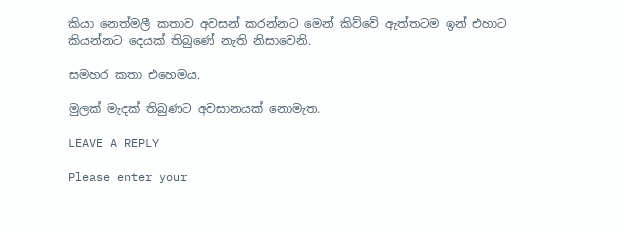කියා නෙත්මලී කතාව අවසන් කරන්නට මෙන් කිව්වේ ඇත්තටම ඉන් එහාට කියන්නට දෙයක් තිබුණේ නැති නිසාවෙනි.

සමහර කතා එහෙමය.

මුලක් මැදක් තිබුණට අවසානයක් නොමැත.

LEAVE A REPLY

Please enter your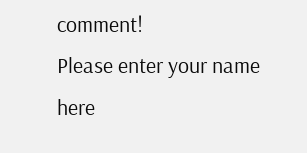comment!
Please enter your name here